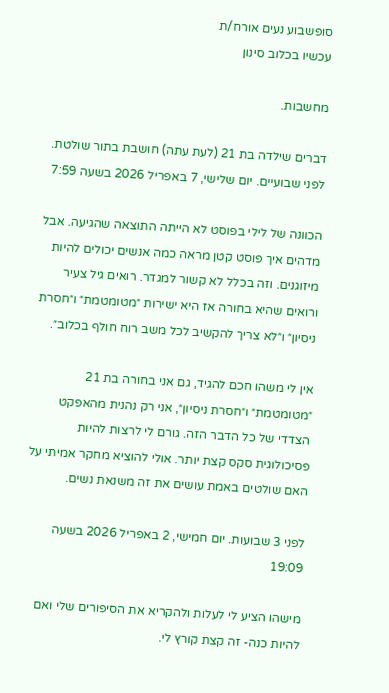סופשבוע נעים אורח/ת
עכשיו בכלוב סינון

מחשבות.

דברים שילדה בת 21 (לעת עתה) חושבת בתור שולטת.
לפני שבועיים. יום שלישי, 7 באפריל 2026 בשעה 7:59

הכוונה של לילי בפוסט לא הייתה התוצאה שהגיעה. אבל מדהים איך פוסט קטן מראה כמה אנשים יכולים להיות מיזוגנים. וזה בכלל לא קשור למגדר. רואים גיל צעיר ורואים שהיא בחורה אז היא ישירות ״מטומטמת״ ו״חסרת ניסיון״ ו״לא צריך להקשיב לכל משב רוח חולף בכלוב״.

אין לי משהו חכם להגיד, גם אני בחורה בת 21 ״מטומטמת״ ו״חסרת ניסיון״, אני רק נהנית מהאפקט הצדדי של כל הדבר הזה. גורם לי לרצות להיות פסיכולוגית סקס קצת יותר. אולי להוציא מחקר אמיתי על האם שולטים באמת עושים את זה משנאת נשים.

לפני 3 שבועות. יום חמישי, 2 באפריל 2026 בשעה 19:09

מישהו הציע לי לעלות ולהקריא את הסיפורים שלי ואם להיות כנה- זה קצת קורץ לי.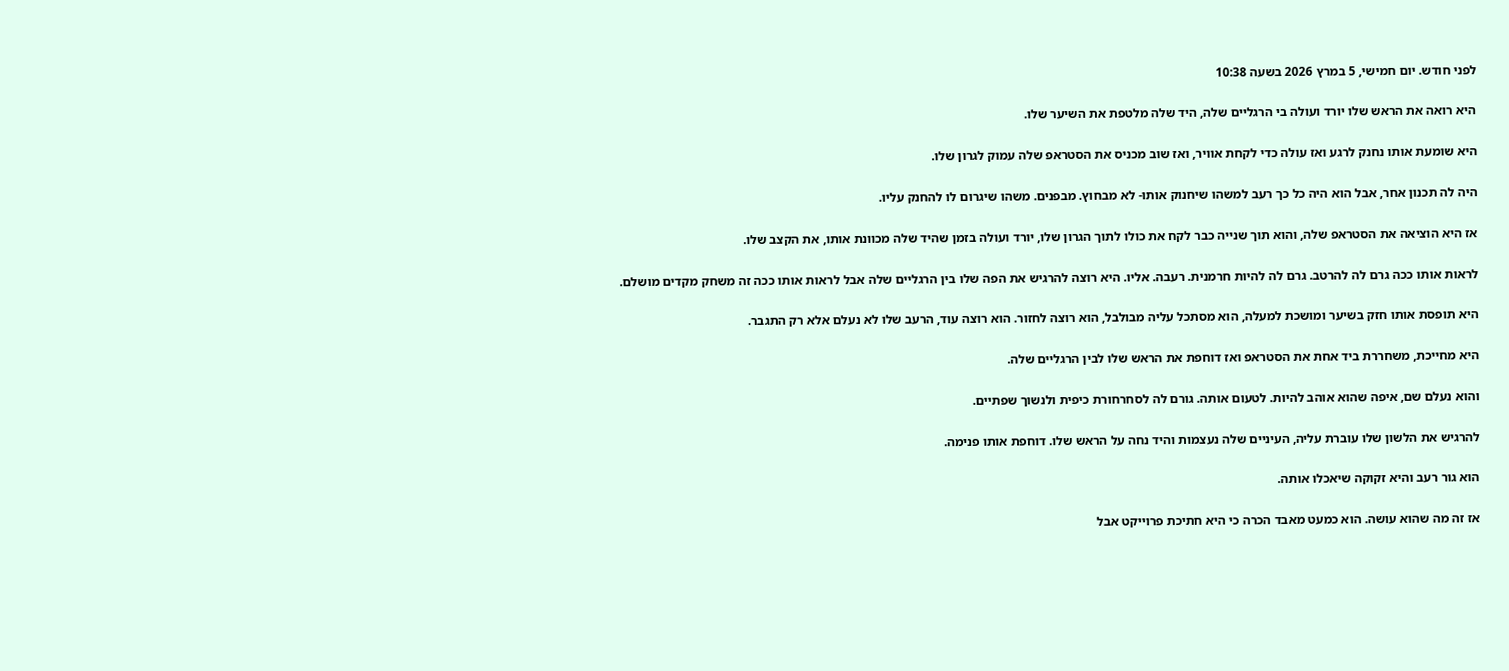לפני חודש. יום חמישי, 5 במרץ 2026 בשעה 10:38

היא רואה את הראש שלו יורד ועולה בי הרגליים שלה, היד שלה מלטפת את השיער שלו.

היא שומעת אותו נחנק לרגע ואז עולה כדי לקחת אוויר, ואז שוב מכניס את הסטראפ שלה עמוק לגרון שלו.

היה לה תכנון אחר, אבל הוא היה כל כך רעב למשהו שיחנוק אותו- לא מבחוץ. מבפנים. משהו שיגרום לו להחנק עליו.

אז היא הוציאה את הסטראפ שלה, והוא תוך שנייה כבר לקח את כולו לתוך הגרון שלו, יורד ועולה בזמן שהיד שלה מכוונת אותו, את הקצב שלו.

לראות אותו ככה גרם לה להרטב. גרם לה להיות חרמנית. רעבה. אליו. היא רוצה להרגיש את הפה שלו בין הרגליים שלה אבל לראות אותו ככה זה משחק מקדים מושלם.

היא תופסת אותו חזק בשיער ומושכת למעלה, הוא מסתכל עליה מבולבל, הוא רוצה לחזור. הוא רוצה עוד, הרעב שלו לא נעלם אלא רק התגבר.

היא מחייכת, משחררת ביד אחת את הסטראפ ואז דוחפת את הראש שלו לבין הרגליים שלה.

והוא נעלם שם, איפה שהוא אוהב להיות. לטעום אותה. גורם לה לסחרחורת כיפית ולנשוך שפתיים.

להרגיש את הלשון שלו עוברת עליה, העיניים שלה נעצמות והיד נחה על הראש שלו. דוחפת אותו פנימה.

הוא גור רעב והיא זקוקה שיאכלו אותה.

אז זה מה שהוא עושה. הוא כמעט מאבד הכרה כי היא חתיכת פרוייקט אבל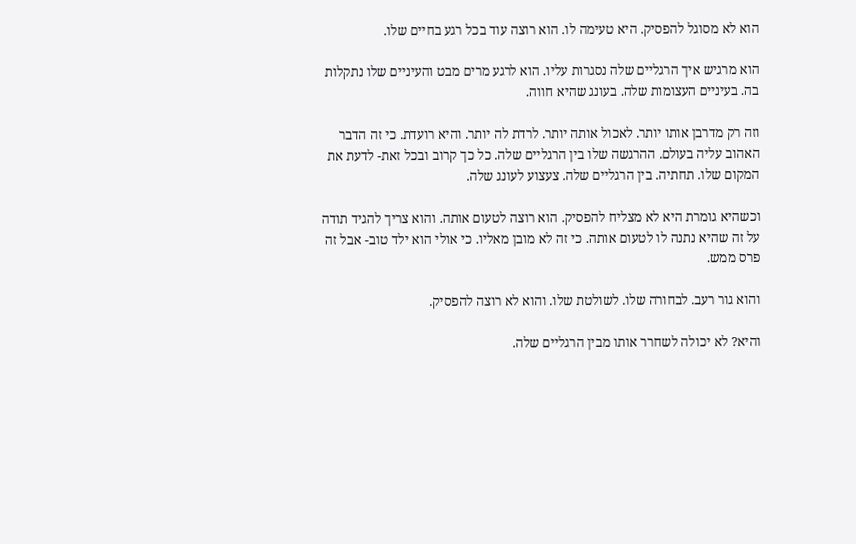הוא לא מסוגל להפסיק. היא טעימה לו. הוא רוצה עוד בכל רגע בחיים שלו.

הוא מרגיש איך הרגליים שלה נסגרות עליו. הוא לרגע מרים מבט והעיניים שלו נתקלות בה. בעיניים העצומות שלה. בעונג שהיא חווה.

וזה רק מדרבן אותו יותר. לאכול אותה יותר. לרדת לה יותר. והיא רועדת. כי זה הדבר האהוב עליה בעולם. ההרגשה שלו בין הרגליים שלה. כל כך קרוב ובכל זאת- לדעת את המקום שלו. תחתיה. בין הרגליים שלה. צעצוע לעונג שלה.

וכשהיא גומרת היא לא מצליח להפסיק. הוא רוצה לטעום אותה. והוא צריך להגיד תודה על זה שהיא נתנה לו לטעום אותה. כי זה לא מובן מאליו. כי אולי הוא ילד טוב- אבל זה פרס ממש.

והוא גור רעב. לבחורה שלו. לשולטת שלו. והוא לא רוצה להפסיק.

והיא? לא יכולה לשחרר אותו מבין הרגליים שלה.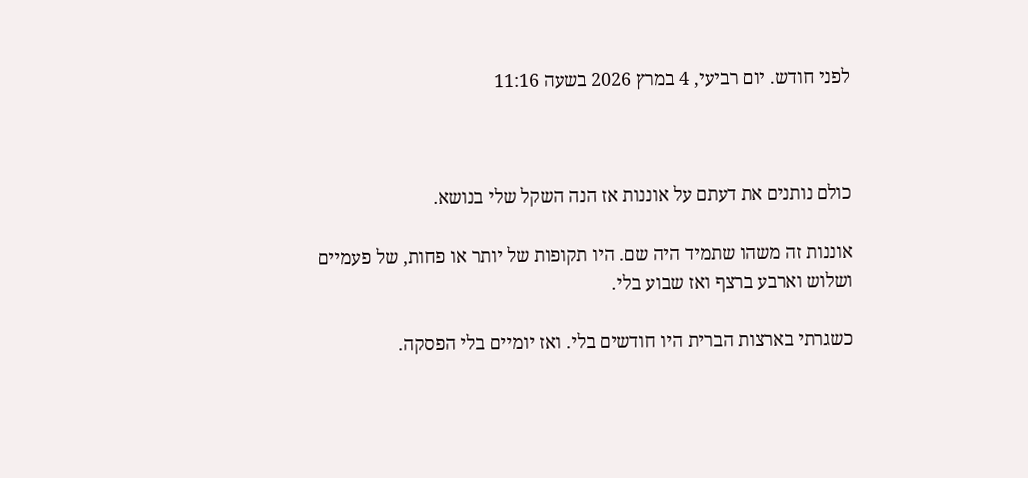לפני חודש. יום רביעי, 4 במרץ 2026 בשעה 11:16



כולם נותנים את דעתם על אוננות אז הנה השקל שלי בנושא.

אוננות זה משהו שתמיד היה שם. היו תקופות של יותר או פחות, של פעמיים ושלוש וארבע ברצף ואז שבוע בלי.

כשגרתי בארצות הברית היו חודשים בלי. ואז יומיים בלי הפסקה.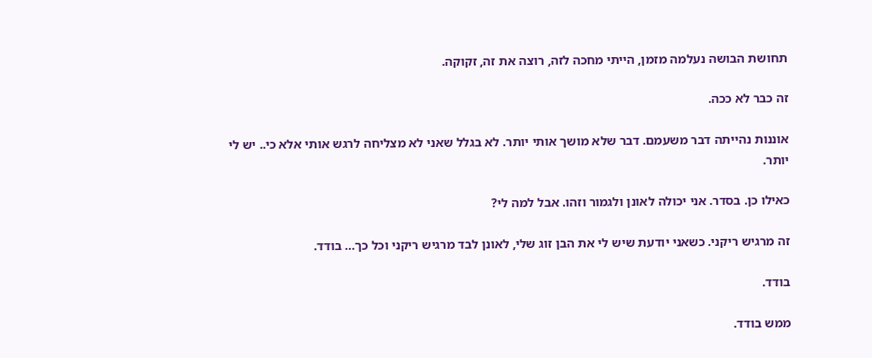תחושת הבושה נעלמה מזמן, הייתי מחכה לזה, רוצה את זה, זקוקה.

זה כבר לא ככה.

אוננות נהייתה דבר משעמם. דבר שלא מושך אותי יותר. לא בגלל שאני לא מצליחה לרגש אותי אלא כי.. יש לי יותר.

כאילו כן. בסדר. אני יכולה לאונן ולגמור וזהו. אבל למה לי?

זה מרגיש ריקני. כשאני יודעת שיש לי את הבן זוג שלי, לאונן לבד מרגיש ריקני וכל כך… בודד.

בודד.

ממש בודד.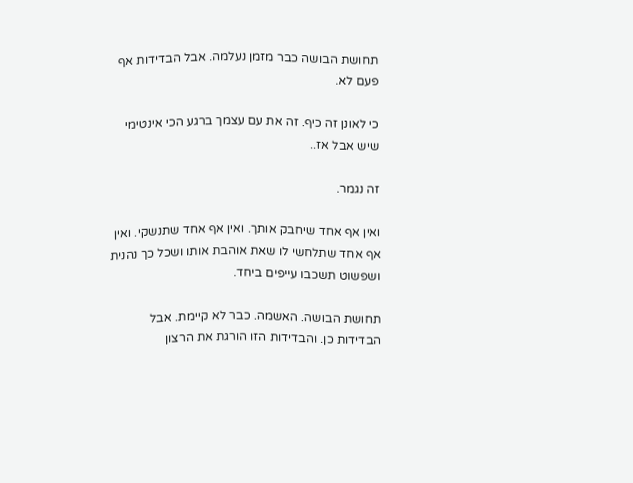תחושת הבושה כבר מזמן נעלמה. אבל הבדידות אף פעם לא.

כי לאונן זה כיף. זה את עם עצמך ברגע הכי אינטימי שיש אבל אז..

זה נגמר.

ואין אף אחד שיחבק אותך. ואין אף אחד שתנשקי. ואין אף אחד שתלחשי לו שאת אוהבת אותו ושכל כך נהנית ושפשוט תשכבו עייפים ביחד.

תחושת הבושה. האשמה. כבר לא קיימת. אבל הבדידות כן. והבדידות הזו הורגת את הרצון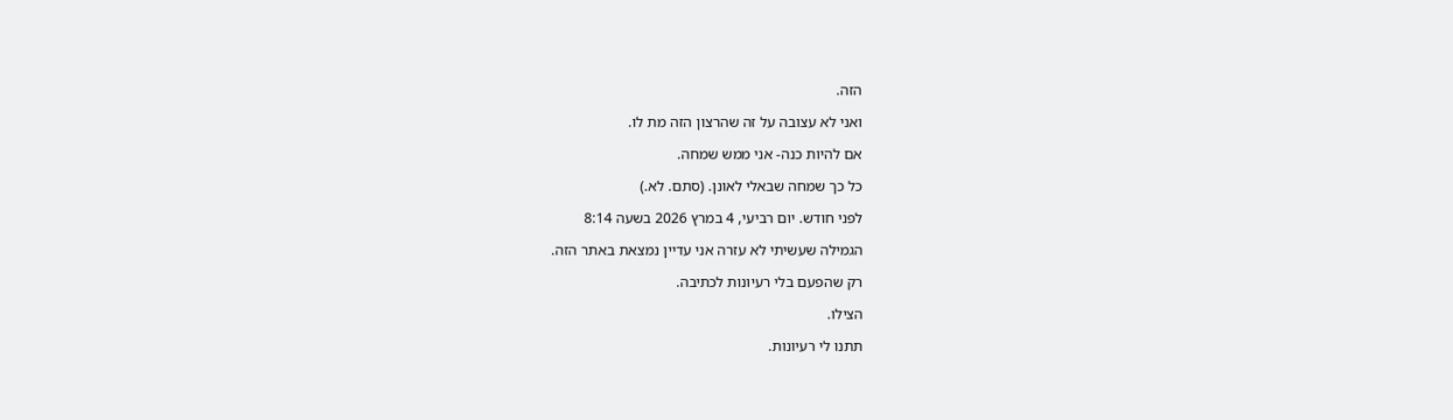הזה.

ואני לא עצובה על זה שהרצון הזה מת לו.

אם להיות כנה- אני ממש שמחה.

כל כך שמחה שבאלי לאונן. (סתם. לא.)

לפני חודש. יום רביעי, 4 במרץ 2026 בשעה 8:14

הגמילה שעשיתי לא עזרה אני עדיין נמצאת באתר הזה.

רק שהפעם בלי רעיונות לכתיבה.

הצילו.

תתנו לי רעיונות.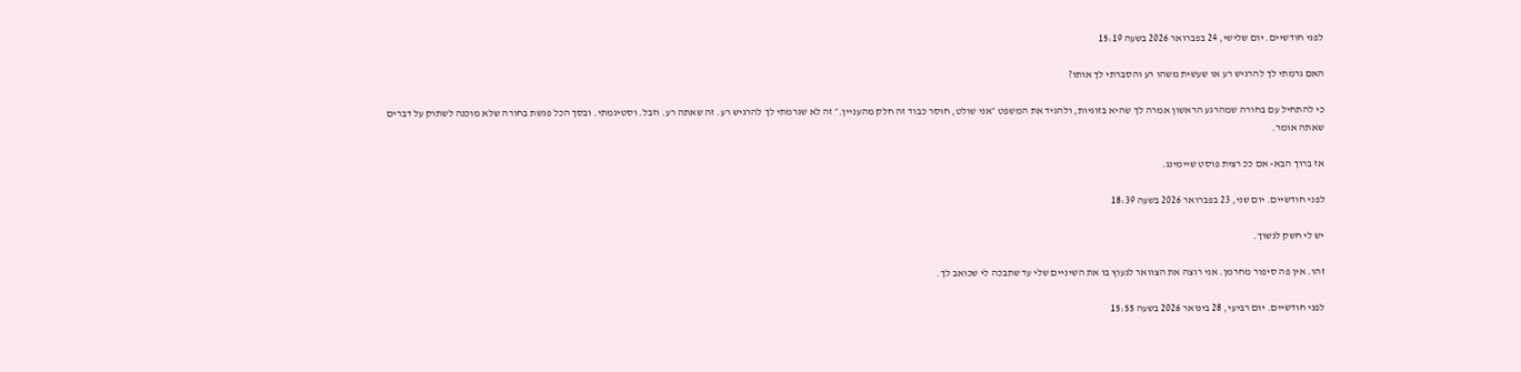לפני חודשיים. יום שלישי, 24 בפברואר 2026 בשעה 15:19

האם גרמתי לך להרגיש רע או שעשית משהו רע והסברתי לך אותו?

כי להתחיל עם בחורה שמהרגע הראשון אמרה לך שהיא בזוגיות, ולהגיד את המשפט ״אני שולט, חוסר כבוד זה חלק מהעניין.״ זה לא שגרמתי לך להרגיש רע. זה שאתה רע. וזבל. וסטיגמתי. ובסך הכל פגשת בחורה שלא מוכנה לשתוק על דברים שאתה אומר.

אז ברוך הבא- אם ככ רצית פוסט שיימינג.

לפני חודשיים. יום שני, 23 בפברואר 2026 בשעה 18:39

יש לי חשק לנשוך.

זהו. אין פה סיפור מחרמן. אני רוצה את הצוואר לנעוץ בו את השיניים שלי עד שתבכה לי שכואב לך.

לפני חודשיים. יום רביעי, 28 בינואר 2026 בשעה 15:55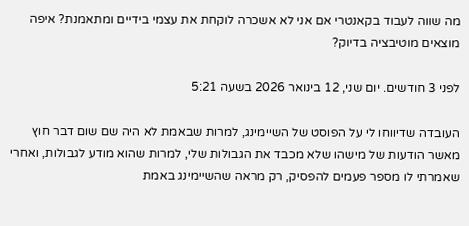מה שווה לעבוד בקאנטרי אם אני לא אשכרה לוקחת את עצמי בידיים ומתאמנת? איפה מוצאים מוטיבציה בדיוק?

לפני 3 חודשים. יום שני, 12 בינואר 2026 בשעה 5:21

העובדה שדיווחו לי על הפוסט של השיימינג, למרות שבאמת לא היה שם שום דבר חוץ מאשר הודעות של מישהו שלא מכבד את הגבולות שלי, למרות שהוא מודע לגבולות, ואחרי שאמרתי לו מספר פעמים להפסיק, רק מראה שהשיימינג באמת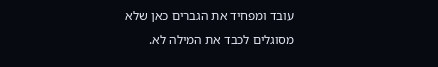עובד ומפחיד את הגברים כאן שלא מסוגלים לכבד את המילה לא.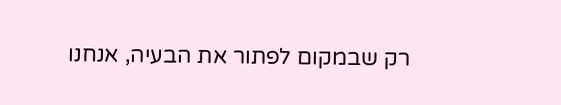רק שבמקום לפתור את הבעיה, אנחנו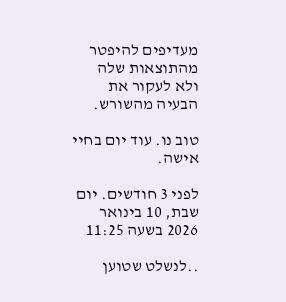מעדיפים להיפטר מהתוצאות שלה ולא לעקור את הבעיה מהשורש.

טוב נו. עוד יום בחיי אישה.

לפני 3 חודשים. יום שבת, 10 בינואר 2026 בשעה 11:25

..לנשלט שטוען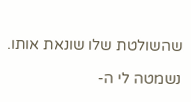שהשולטת שלו שונאת אותו.

נשמטה לי ה-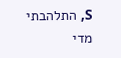S, התלהבתי מדי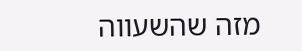מזה שהשעווה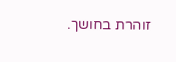זוהרת בחושך.